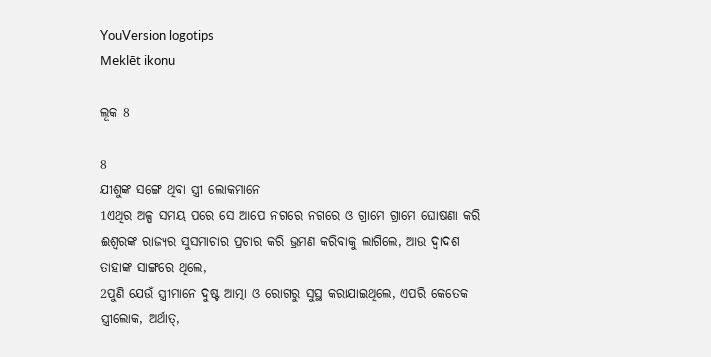YouVersion logotips
Meklēt ikonu

ଲୂକ 8

8
ଯୀଶୁଙ୍କ ସଙ୍ଗେ ଥିବା ସ୍ତ୍ରୀ ଲୋକମାନେ
1ଏଥିର ଅଳ୍ପ ସମୟ ପରେ ସେ ଆପେ ନଗରେ ନଗରେ ଓ ଗ୍ରାମେ ଗ୍ରାମେ ଘୋଷଣା କରି ଈଶ୍ଵରଙ୍କ ରାଜ୍ୟର ସୁସମାଚାର ପ୍ରଚାର କରି ଭ୍ରମଣ କରିବାକୁ ଲାଗିଲେ, ଆଉ ଦ୍ଵାଦଶ ତାହାଙ୍କ ସାଙ୍ଗରେ ଥିଲେ,
2ପୁଣି ଯେଉଁ ସ୍ତ୍ରୀମାନେ ଦୁଷ୍ଟ ଆତ୍ମା ଓ ରୋଗରୁ ସୁସ୍ଥ କରାଯାଇଥିଲେ, ଏପରି କେତେକ ସ୍ତ୍ରୀଲୋକ, ଅର୍ଥାତ୍,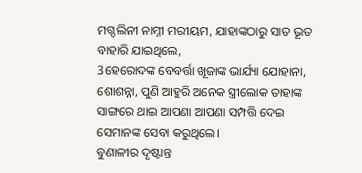ମଗ୍ଦଲିନୀ ନାମ୍ନୀ ମରୀୟମ, ଯାହାଙ୍କଠାରୁ ସାତ ଭୂତ ବାହାରି ଯାଇଥିଲେ,
3ହେରୋଦଙ୍କ ବେବର୍ତ୍ତା ଖୂଜାଙ୍କ ଭାର୍ଯ୍ୟା ଯୋହାନା, ଶୋଶନ୍ନା, ପୁଣି ଆହୁରି ଅନେକ ସ୍ତ୍ରୀଲୋକ ତାହାଙ୍କ ସାଙ୍ଗରେ ଥାଇ ଆପଣା ଆପଣା ସମ୍ପତ୍ତି ଦେଇ ସେମାନଙ୍କ ସେବା କରୁଥିଲେ।
ବୁଣାଳୀର ଦୃଷ୍ଟାନ୍ତ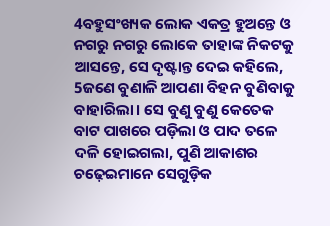4ବହୁସଂଖ୍ୟକ ଲୋକ ଏକତ୍ର ହୁଅନ୍ତେ ଓ ନଗରୁ ନଗରୁ ଲୋକେ ତାହାଙ୍କ ନିକଟକୁ ଆସନ୍ତେ, ସେ ଦୃଷ୍ଟାନ୍ତ ଦେଇ କହିଲେ,
5ଜଣେ ବୁଣାଳି ଆପଣା ବିହନ ବୁଣିବାକୁ ବାହାରିଲା। ସେ ବୁଣୁ ବୁଣୁ କେତେକ ବାଟ ପାଖରେ ପଡ଼ିଲା ଓ ପାଦ ତଳେ ଦଳି ହୋଇଗଲା, ପୁଣି ଆକାଶର ଚଢ଼େଇମାନେ ସେଗୁଡ଼ିକ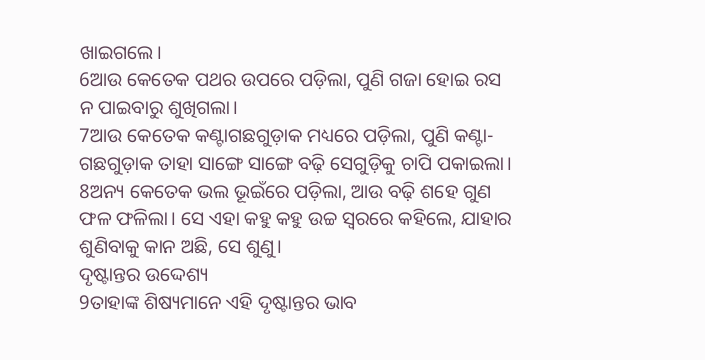ଖାଇଗଲେ।
6ଆଉ କେତେକ ପଥର ଉପରେ ପଡ଼ିଲା, ପୁଣି ଗଜା ହୋଇ ରସ ନ ପାଇବାରୁ ଶୁଖିଗଲା।
7ଆଉ କେତେକ କଣ୍ଟାଗଛଗୁଡ଼ାକ ମଧ୍ୟରେ ପଡ଼ିଲା, ପୁଣି କଣ୍ଟା-ଗଛଗୁଡ଼ାକ ତାହା ସାଙ୍ଗେ ସାଙ୍ଗେ ବଢ଼ି ସେଗୁଡ଼ିକୁ ଚାପି ପକାଇଲା।
8ଅନ୍ୟ କେତେକ ଭଲ ଭୂଇଁରେ ପଡ଼ିଲା, ଆଉ ବଢ଼ି ଶହେ ଗୁଣ ଫଳ ଫଳିଲା। ସେ ଏହା କହୁ କହୁ ଉଚ୍ଚ ସ୍ଵରରେ କହିଲେ, ଯାହାର ଶୁଣିବାକୁ କାନ ଅଛି, ସେ ଶୁଣୁ।
ଦୃଷ୍ଟାନ୍ତର ଉଦ୍ଦେଶ୍ୟ
9ତାହାଙ୍କ ଶିଷ୍ୟମାନେ ଏହି ଦୃଷ୍ଟାନ୍ତର ଭାବ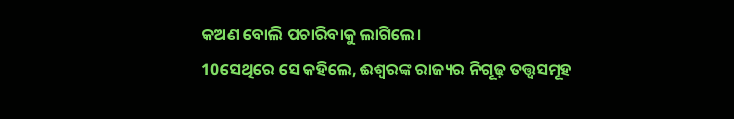କଅଣ ବୋଲି ପଚାରିବାକୁ ଲାଗିଲେ।
10ସେଥିରେ ସେ କହିଲେ, ଈଶ୍ଵରଙ୍କ ରାଜ୍ୟର ନିଗୂଢ଼ ତତ୍ତ୍ଵସମୂହ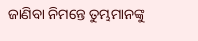ଜାଣିବା ନିମନ୍ତେ ତୁମ୍ଭମାନଙ୍କୁ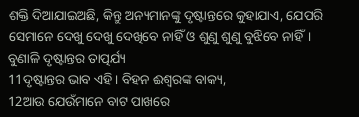ଶକ୍ତି ଦିଆଯାଇଅଛି, କିନ୍ତୁ ଅନ୍ୟମାନଙ୍କୁ ଦୃଷ୍ଟାନ୍ତରେ କୁହାଯାଏ, ଯେପରି ସେମାନେ ଦେଖୁ ଦେଖୁ ଦେଖିବେ ନାହିଁ ଓ ଶୁଣୁ ଶୁଣୁ ବୁଝିବେ ନାହିଁ।
ବୁଣାଳି ଦୃଷ୍ଟାନ୍ତର ତାତ୍ପର୍ଯ୍ୟ
11ଦୃଷ୍ଟାନ୍ତର ଭାବ ଏହି। ବିହନ ଈଶ୍ଵରଙ୍କ ବାକ୍ୟ,
12ଆଉ ଯେଉଁମାନେ ବାଟ ପାଖରେ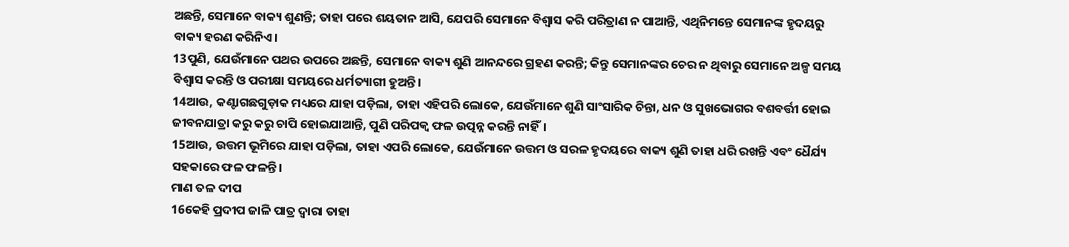ଅଛନ୍ତି, ସେମାନେ ବାକ୍ୟ ଶୁଣନ୍ତି; ତାହା ପରେ ଶୟତାନ ଆସି, ଯେପରି ସେମାନେ ବିଶ୍ଵାସ କରି ପରିତ୍ରାଣ ନ ପାଆନ୍ତି, ଏଥିନିମନ୍ତେ ସେମାନଙ୍କ ହୃଦୟରୁ ବାକ୍ୟ ହରଣ କରିନିଏ।
13ପୁଣି, ଯେଉଁମାନେ ପଥର ଉପରେ ଅଛନ୍ତି, ସେମାନେ ବାକ୍ୟ ଶୁଣି ଆନନ୍ଦରେ ଗ୍ରହଣ କରନ୍ତି; କିନ୍ତୁ ସେମାନଙ୍କର ଚେର ନ ଥିବାରୁ ସେମାନେ ଅଳ୍ପ ସମୟ ବିଶ୍ଵାସ କରନ୍ତି ଓ ପରୀକ୍ଷା ସମୟରେ ଧର୍ମତ୍ୟାଗୀ ହୁଅନ୍ତି।
14ଆଉ, କଣ୍ଟାଗଛଗୁଡ଼ାକ ମଧ୍ୟରେ ଯାହା ପଡ଼ିଲା, ତାହା ଏହିପରି ଲୋକେ, ଯେଉଁମାନେ ଶୁଣି ସାଂସାରିକ ଚିନ୍ତା, ଧନ ଓ ସୁଖଭୋଗର ବଶବର୍ତ୍ତୀ ହୋଇ ଜୀବନଯାତ୍ରା କରୁ କରୁ ଚାପି ହୋଇଯାଆନ୍ତି, ପୁଣି ପରିପକ୍ଵ ଫଳ ଉତ୍ପନ୍ନ କରନ୍ତି ନାହିଁ।
15ଆଉ, ଉତ୍ତମ ଭୂମିରେ ଯାହା ପଡ଼ିଲା, ତାହା ଏପରି ଲୋକେ, ଯେଉଁମାନେ ଉତ୍ତମ ଓ ସରଳ ହୃଦୟରେ ବାକ୍ୟ ଶୁଣି ତାହା ଧରି ରଖନ୍ତି ଏବଂ ଧୈର୍ଯ୍ୟ ସହକାରେ ଫଳ ଫଳନ୍ତି।
ମାଣ ତଳ ଦୀପ
16କେହି ପ୍ରଦୀପ ଜାଳି ପାତ୍ର ଦ୍ଵାରା ତାହା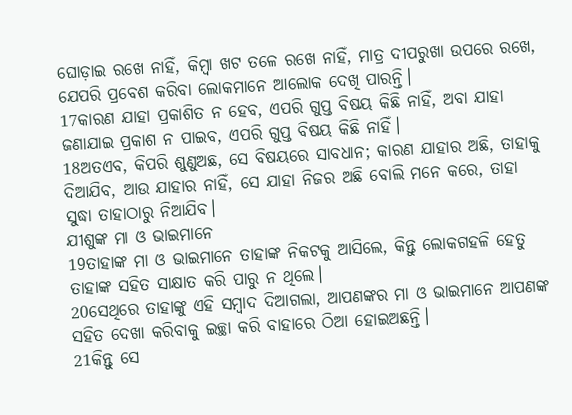ଘୋଡ଼ାଇ ରଖେ ନାହିଁ, କିମ୍ଵା ଖଟ ତଳେ ରଖେ ନାହିଁ, ମାତ୍ର ଦୀପରୁଖା ଉପରେ ରଖେ, ଯେପରି ପ୍ରବେଶ କରିବା ଲୋକମାନେ ଆଲୋକ ଦେଖି ପାରନ୍ତି।
17କାରଣ ଯାହା ପ୍ରକାଶିତ ନ ହେବ, ଏପରି ଗୁପ୍ତ ବିଷୟ କିଛି ନାହିଁ, ଅବା ଯାହା ଜଣାଯାଇ ପ୍ରକାଶ ନ ପାଇବ, ଏପରି ଗୁପ୍ତ ବିଷୟ କିଛି ନାହିଁ।
18ଅତଏବ, କିପରି ଶୁଣୁଅଛ, ସେ ବିଷୟରେ ସାବଧାନ; କାରଣ ଯାହାର ଅଛି, ତାହାକୁ ଦିଆଯିବ, ଆଉ ଯାହାର ନାହିଁ, ସେ ଯାହା ନିଜର ଅଛି ବୋଲି ମନେ କରେ, ତାହା ସୁଦ୍ଧା ତାହାଠାରୁ ନିଆଯିବ।
ଯୀଶୁଙ୍କ ମା ଓ ଭାଇମାନେ
19ତାହାଙ୍କ ମା ଓ ଭାଇମାନେ ତାହାଙ୍କ ନିକଟକୁ ଆସିଲେ, କିନ୍ତୁ ଲୋକଗହଳି ହେତୁ ତାହାଙ୍କ ସହିତ ସାକ୍ଷାତ କରି ପାରୁ ନ ଥିଲେ।
20ସେଥିରେ ତାହାଙ୍କୁ ଏହି ସମ୍ଵାଦ ଦିଆଗଲା, ଆପଣଙ୍କର ମା ଓ ଭାଇମାନେ ଆପଣଙ୍କ ସହିତ ଦେଖା କରିବାକୁ ଇଚ୍ଛା କରି ବାହାରେ ଠିଆ ହୋଇଅଛନ୍ତି।
21କିନ୍ତୁ ସେ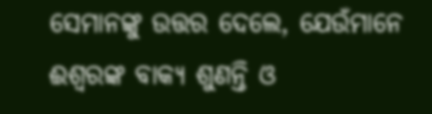ସେମାନଙ୍କୁ ଉତ୍ତର ଦେଲେ, ଯେଉଁମାନେ ଈଶ୍ଵରଙ୍କ ବାକ୍ୟ ଶୁଣନ୍ତି ଓ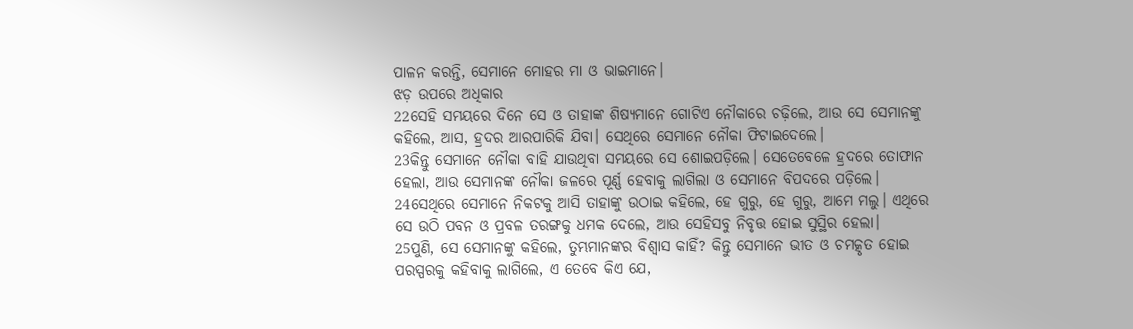ପାଳନ କରନ୍ତି, ସେମାନେ ମୋହର ମା ଓ ଭାଇମାନେ।
ଝଡ଼ ଉପରେ ଅଧିକାର
22ସେହି ସମୟରେ ଦିନେ ସେ ଓ ତାହାଙ୍କ ଶିଷ୍ୟମାନେ ଗୋଟିଏ ନୌକାରେ ଚଢ଼ିଲେ, ଆଉ ସେ ସେମାନଙ୍କୁ କହିଲେ, ଆସ, ହ୍ରଦର ଆରପାରିକି ଯିବା। ସେଥିରେ ସେମାନେ ନୌକା ଫିଟାଇଦେଲେ।
23କିନ୍ତୁ ସେମାନେ ନୌକା ବାହି ଯାଉଥିବା ସମୟରେ ସେ ଶୋଇପଡ଼ିଲେ। ସେତେବେଳେ ହ୍ରଦରେ ତୋଫାନ ହେଲା, ଆଉ ସେମାନଙ୍କ ନୌକା ଜଳରେ ପୂର୍ଣ୍ଣ ହେବାକୁ ଲାଗିଲା ଓ ସେମାନେ ବିପଦରେ ପଡ଼ିଲେ।
24ସେଥିରେ ସେମାନେ ନିକଟକୁ ଆସି ତାହାଙ୍କୁ ଉଠାଇ କହିଲେ, ହେ ଗୁରୁ, ହେ ଗୁରୁ, ଆମେ ମଲୁ। ଏଥିରେ ସେ ଉଠି ପବନ ଓ ପ୍ରବଳ ତରଙ୍ଗକୁ ଧମକ ଦେଲେ, ଆଉ ସେହିସବୁ ନିବୃତ୍ତ ହୋଇ ସୁସ୍ଥିର ହେଲା।
25ପୁଣି, ସେ ସେମାନଙ୍କୁ କହିଲେ, ତୁମ୍ଭମାନଙ୍କର ବିଶ୍ଵାସ କାହିଁ? କିନ୍ତୁ ସେମାନେ ଭୀତ ଓ ଚମତ୍କୃତ ହୋଇ ପରସ୍ପରକୁ କହିବାକୁ ଲାଗିଲେ, ଏ ତେବେ କିଏ ଯେ,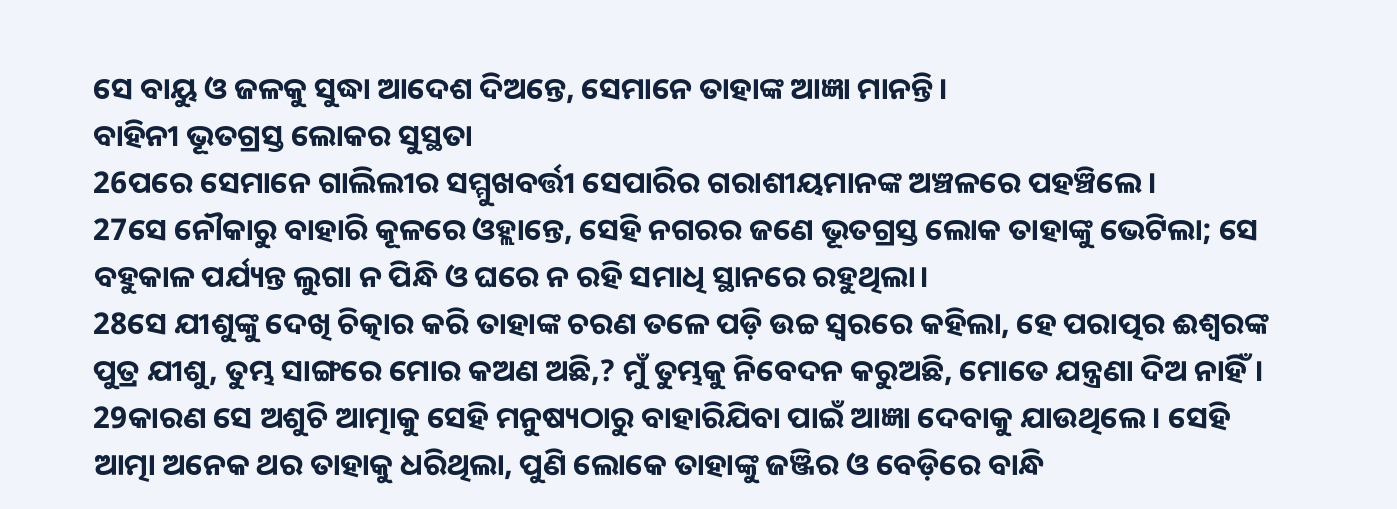ସେ ବାୟୁ ଓ ଜଳକୁ ସୁଦ୍ଧା ଆଦେଶ ଦିଅନ୍ତେ, ସେମାନେ ତାହାଙ୍କ ଆଜ୍ଞା ମାନନ୍ତି।
ବାହିନୀ ଭୂତଗ୍ରସ୍ତ ଲୋକର ସୁସ୍ଥତା
26ପରେ ସେମାନେ ଗାଲିଲୀର ସମ୍ମୁଖବର୍ତ୍ତୀ ସେପାରିର ଗରାଶୀୟମାନଙ୍କ ଅଞ୍ଚଳରେ ପହଞ୍ଚିଲେ।
27ସେ ନୌକାରୁ ବାହାରି କୂଳରେ ଓହ୍ଲାନ୍ତେ, ସେହି ନଗରର ଜଣେ ଭୂତଗ୍ରସ୍ତ ଲୋକ ତାହାଙ୍କୁ ଭେଟିଲା; ସେ ବହୁକାଳ ପର୍ଯ୍ୟନ୍ତ ଲୁଗା ନ ପିନ୍ଧି ଓ ଘରେ ନ ରହି ସମାଧି ସ୍ଥାନରେ ରହୁଥିଲା।
28ସେ ଯୀଶୁଙ୍କୁ ଦେଖି ଚିତ୍କାର କରି ତାହାଙ୍କ ଚରଣ ତଳେ ପଡ଼ି ଉଚ୍ଚ ସ୍ଵରରେ କହିଲା, ହେ ପରାତ୍ପର ଈଶ୍ଵରଙ୍କ ପୁତ୍ର ଯୀଶୁ, ତୁମ୍ଭ ସାଙ୍ଗରେ ମୋର କଅଣ ଅଛି,? ମୁଁ ତୁମ୍ଭକୁ ନିବେଦନ କରୁଅଛି, ମୋତେ ଯନ୍ତ୍ରଣା ଦିଅ ନାହିଁ।
29କାରଣ ସେ ଅଶୁଚି ଆତ୍ମାକୁ ସେହି ମନୁଷ୍ୟଠାରୁ ବାହାରିଯିବା ପାଇଁ ଆଜ୍ଞା ଦେବାକୁ ଯାଉଥିଲେ। ସେହି ଆତ୍ମା ଅନେକ ଥର ତାହାକୁ ଧରିଥିଲା, ପୁଣି ଲୋକେ ତାହାଙ୍କୁ ଜଞ୍ଜିର ଓ ବେଡ଼ିରେ ବାନ୍ଧି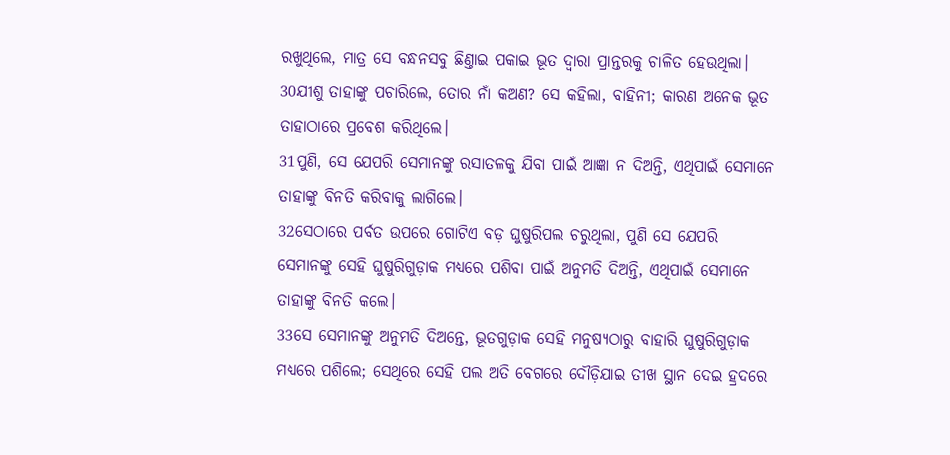ରଖୁଥିଲେ, ମାତ୍ର ସେ ବନ୍ଧନସବୁ ଛିଣ୍ତାଇ ପକାଇ ଭୂତ ଦ୍ଵାରା ପ୍ରାନ୍ତରକୁ ଚାଳିତ ହେଉଥିଲା।
30ଯୀଶୁ ତାହାଙ୍କୁ ପଚାରିଲେ, ତୋର ନାଁ କଅଣ? ସେ କହିଲା, ବାହିନୀ; କାରଣ ଅନେକ ଭୂତ ତାହାଠାରେ ପ୍ରବେଶ କରିଥିଲେ।
31ପୁଣି, ସେ ଯେପରି ସେମାନଙ୍କୁ ରସାତଳକୁ ଯିବା ପାଇଁ ଆଜ୍ଞା ନ ଦିଅନ୍ତି, ଏଥିପାଇଁ ସେମାନେ ତାହାଙ୍କୁ ବିନତି କରିବାକୁ ଲାଗିଲେ।
32ସେଠାରେ ପର୍ବତ ଉପରେ ଗୋଟିଏ ବଡ଼ ଘୁଷୁରିପଲ ଚରୁଥିଲା, ପୁଣି ସେ ଯେପରି ସେମାନଙ୍କୁ ସେହି ଘୁଷୁରିଗୁଡ଼ାକ ମଧ୍ୟରେ ପଶିବା ପାଇଁ ଅନୁମତି ଦିଅନ୍ତି, ଏଥିପାଇଁ ସେମାନେ ତାହାଙ୍କୁ ବିନତି କଲେ।
33ସେ ସେମାନଙ୍କୁ ଅନୁମତି ଦିଅନ୍ତେ, ଭୂତଗୁଡ଼ାକ ସେହି ମନୁଷ୍ୟଠାରୁ ବାହାରି ଘୁଷୁରିଗୁଡ଼ାକ ମଧ୍ୟରେ ପଶିଲେ; ସେଥିରେ ସେହି ପଲ ଅତି ବେଗରେ ଦୌଡ଼ିଯାଇ ତୀଖ ସ୍ଥାନ ଦେଇ ହ୍ରଦରେ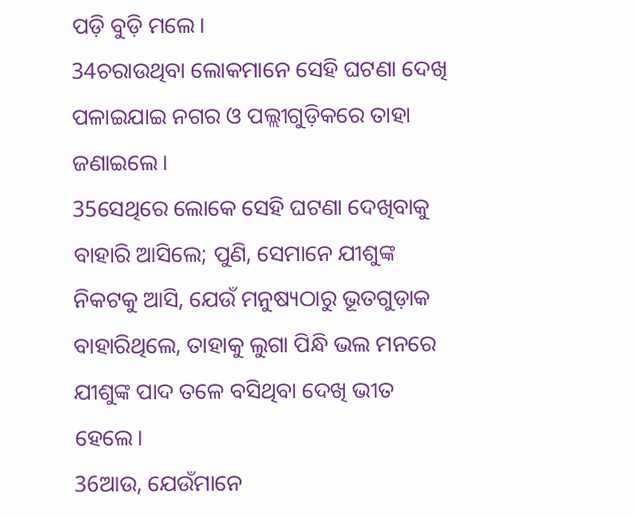ପଡ଼ି ବୁଡ଼ି ମଲେ।
34ଚରାଉଥିବା ଲୋକମାନେ ସେହି ଘଟଣା ଦେଖି ପଳାଇଯାଇ ନଗର ଓ ପଲ୍ଲୀଗୁଡ଼ିକରେ ତାହା ଜଣାଇଲେ।
35ସେଥିରେ ଲୋକେ ସେହି ଘଟଣା ଦେଖିବାକୁ ବାହାରି ଆସିଲେ; ପୁଣି, ସେମାନେ ଯୀଶୁଙ୍କ ନିକଟକୁ ଆସି, ଯେଉଁ ମନୁଷ୍ୟଠାରୁ ଭୂତଗୁଡ଼ାକ ବାହାରିଥିଲେ, ତାହାକୁ ଲୁଗା ପିନ୍ଧି ଭଲ ମନରେ ଯୀଶୁଙ୍କ ପାଦ ତଳେ ବସିଥିବା ଦେଖି ଭୀତ ହେଲେ।
36ଆଉ, ଯେଉଁମାନେ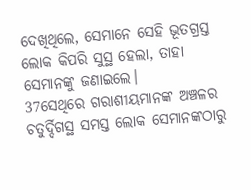ଦେଖିଥିଲେ, ସେମାନେ ସେହି ଭୂତଗ୍ରସ୍ତ ଲୋକ କିପରି ସୁସ୍ଥ ହେଲା, ତାହା ସେମାନଙ୍କୁ ଜଣାଇଲେ।
37ସେଥିରେ ଗରାଶୀୟମାନଙ୍କ ଅଞ୍ଚଳର ଚତୁର୍ଦ୍ଦିଗସ୍ଥ ସମସ୍ତ ଲୋକ ସେମାନଙ୍କଠାରୁ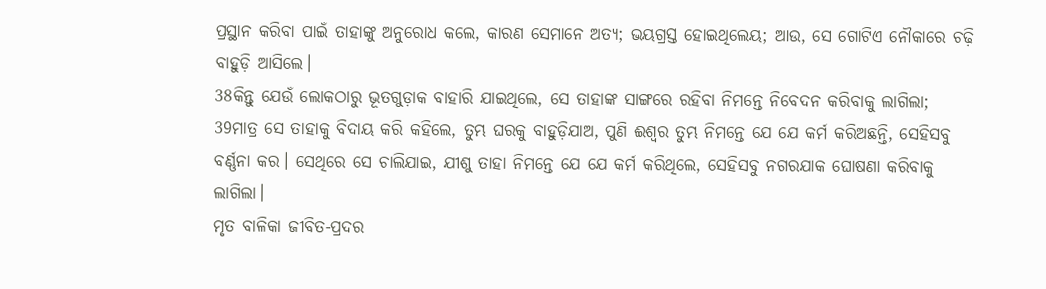ପ୍ରସ୍ଥାନ କରିବା ପାଇଁ ତାହାଙ୍କୁ ଅନୁରୋଧ କଲେ, କାରଣ ସେମାନେ ଅତ୍ୟ; ଭୟଗ୍ରସ୍ତ ହୋଇଥିଲେୟ; ଆଉ, ସେ ଗୋଟିଏ ନୌକାରେ ଚଢ଼ି ବାହୁଡ଼ି ଆସିଲେ।
38କିନ୍ତୁ ଯେଉଁ ଲୋକଠାରୁ ଭୂତଗୁଡ଼ାକ ବାହାରି ଯାଇଥିଲେ, ସେ ତାହାଙ୍କ ସାଙ୍ଗରେ ରହିବା ନିମନ୍ତେ ନିବେଦନ କରିବାକୁ ଲାଗିଲା;
39ମାତ୍ର ସେ ତାହାକୁ ବିଦାୟ କରି କହିଲେ, ତୁମ୍ଭ ଘରକୁ ବାହୁଡ଼ିଯାଅ, ପୁଣି ଈଶ୍ଵର ତୁମ୍ଭ ନିମନ୍ତେ ଯେ ଯେ କର୍ମ କରିଅଛନ୍ତି, ସେହିସବୁ ବର୍ଣ୍ଣନା କର। ସେଥିରେ ସେ ଚାଲିଯାଇ, ଯୀଶୁ ତାହା ନିମନ୍ତେ ଯେ ଯେ କର୍ମ କରିଥିଲେ, ସେହିସବୁ ନଗରଯାକ ଘୋଷଣା କରିବାକୁ ଲାଗିଲା।
ମୃତ ବାଳିକା ଜୀବିତ-ପ୍ରଦର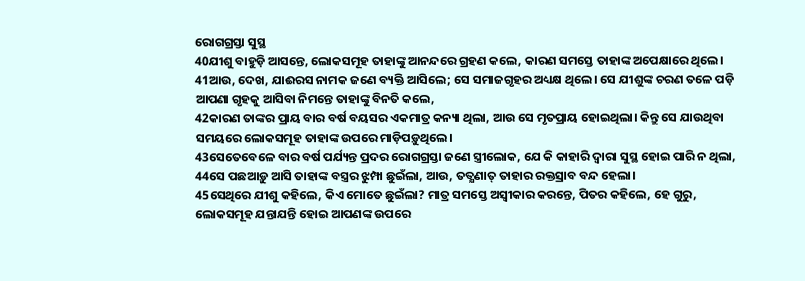ରୋଗଗ୍ରସ୍ତା ସୁସ୍ଥ
40ଯୀଶୁ ବାହୁଡ଼ି ଆସନ୍ତେ, ଲୋକସମୂହ ତାହାଙ୍କୁ ଆନନ୍ଦରେ ଗ୍ରହଣ କଲେ, କାରଣ ସମସ୍ତେ ତାହାଙ୍କ ଅପେକ୍ଷାରେ ଥିଲେ।
41ଆଉ, ଦେଖ, ଯାଈରସ ନାମକ ଜଣେ ବ୍ୟକ୍ତି ଆସିଲେ; ସେ ସମାଜଗୃହର ଅଧ୍ୟକ୍ଷ ଥିଲେ। ସେ ଯୀଶୁଙ୍କ ଚରଣ ତଳେ ପଡ଼ି ଆପଣା ଗୃହକୁ ଆସିବା ନିମନ୍ତେ ତାହାଙ୍କୁ ବିନତି କଲେ,
42କାରଣ ତାଙ୍କର ପ୍ରାୟ ବାର ବର୍ଷ ବୟସର ଏକମାତ୍ର କନ୍ୟା ଥିଲା, ଆଉ ସେ ମୃତପ୍ରାୟ ହୋଇଥିଲା। କିନ୍ତୁ ସେ ଯାଉଥିବା ସମୟରେ ଲୋକସମୂହ ତାହାଙ୍କ ଉପରେ ମାଡ଼ିପଡ଼ୁଥିଲେ।
43ସେତେବେଳେ ବାର ବର୍ଷ ପର୍ଯ୍ୟନ୍ତ ପ୍ରଦର ରୋଗଗ୍ରସ୍ତା ଜଣେ ସ୍ତ୍ରୀଲୋକ, ଯେ କି କାହାରି ଦ୍ଵାରା ସୁସ୍ଥ ହୋଇ ପାରି ନ ଥିଲା,
44ସେ ପଛଆଡ଼ୁ ଆସି ତାହାଙ୍କ ବସ୍ତ୍ରର ଝୁମ୍ପା ଛୁଇଁଲା, ଆଉ, ତତ୍କ୍ଷଣାତ୍ ତାହାର ରକ୍ତସ୍ରାବ ବନ୍ଦ ହେଲା।
45ସେଥିରେ ଯୀଶୁ କହିଲେ, କିଏ ମୋତେ ଛୁଇଁଲା? ମାତ୍ର ସମସ୍ତେ ଅସ୍ଵୀକାର କରନ୍ତେ, ପିତର କହିଲେ, ହେ ଗୁରୁ, ଲୋକସମୂହ ଯନ୍ତାଯନ୍ତି ହୋଇ ଆପଣଙ୍କ ଉପରେ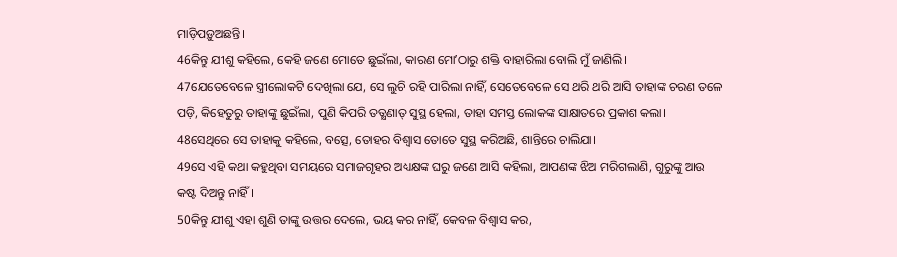ମାଡ଼ିପଡ଼ୁଅଛନ୍ତି।
46କିନ୍ତୁ ଯୀଶୁ କହିଲେ, କେହି ଜଣେ ମୋତେ ଛୁଇଁଲା, କାରଣ ମୋʼଠାରୁ ଶକ୍ତି ବାହାରିଲା ବୋଲି ମୁଁ ଜାଣିଲି।
47ଯେତେବେଳେ ସ୍ତ୍ରୀଲୋକଟି ଦେଖିଲା ଯେ, ସେ ଲୁଚି ରହି ପାରିଲା ନାହିଁ, ସେତେବେଳେ ସେ ଥରି ଥରି ଆସି ତାହାଙ୍କ ଚରଣ ତଳେ ପଡ଼ି, କିହେତୁରୁ ତାହାଙ୍କୁ ଛୁଇଁଲା, ପୁଣି କିପରି ତତ୍କ୍ଷଣାତ୍ ସୁସ୍ଥ ହେଲା, ତାହା ସମସ୍ତ ଲୋକଙ୍କ ସାକ୍ଷାତରେ ପ୍ରକାଶ କଲା।
48ସେଥିରେ ସେ ତାହାକୁ କହିଲେ, ବତ୍ସେ, ତୋହର ବିଶ୍ଵାସ ତୋତେ ସୁସ୍ଥ କରିଅଛି, ଶାନ୍ତିରେ ଚାଲିଯା।
49ସେ ଏହି କଥା କହୁଥିବା ସମୟରେ ସମାଜଗୃହର ଅଧ୍ୟକ୍ଷଙ୍କ ଘରୁ ଜଣେ ଆସି କହିଲା, ଆପଣଙ୍କ ଝିଅ ମରିଗଲାଣି, ଗୁରୁଙ୍କୁ ଆଉ କଷ୍ଟ ଦିଅନ୍ତୁ ନାହିଁ।
50କିନ୍ତୁ ଯୀଶୁ ଏହା ଶୁଣି ତାଙ୍କୁ ଉତ୍ତର ଦେଲେ, ଭୟ କର ନାହିଁ, କେବଳ ବିଶ୍ଵାସ କର,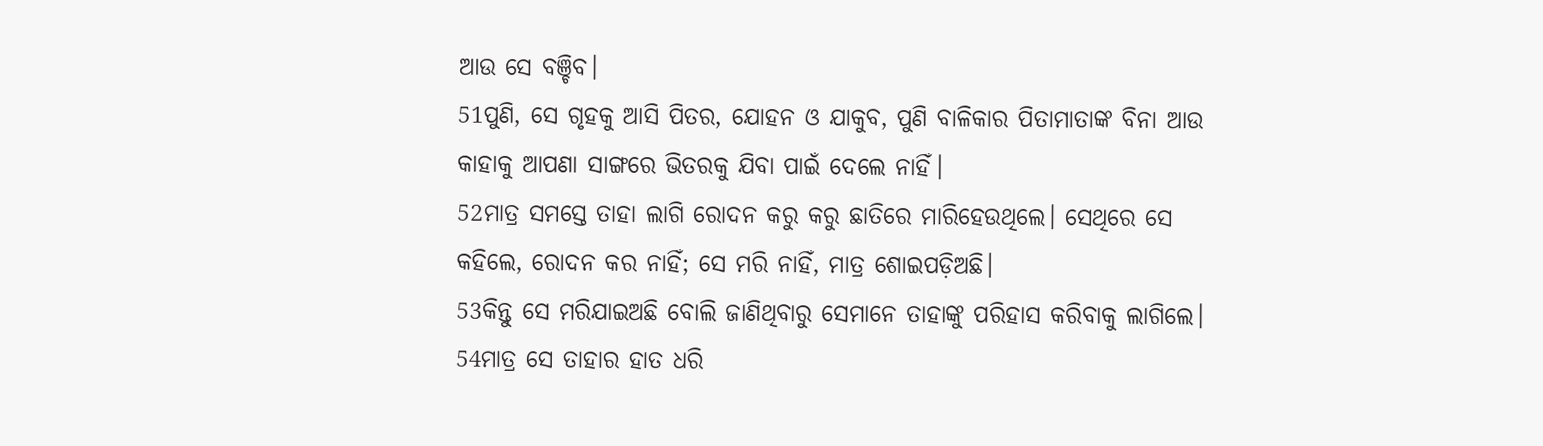ଆଉ ସେ ବଞ୍ଚିବ।
51ପୁଣି, ସେ ଗୃହକୁ ଆସି ପିତର, ଯୋହନ ଓ ଯାକୁବ, ପୁଣି ବାଳିକାର ପିତାମାତାଙ୍କ ବିନା ଆଉ କାହାକୁ ଆପଣା ସାଙ୍ଗରେ ଭିତରକୁ ଯିବା ପାଇଁ ଦେଲେ ନାହିଁ।
52ମାତ୍ର ସମସ୍ତେ ତାହା ଲାଗି ରୋଦନ କରୁ କରୁ ଛାତିରେ ମାରିହେଉଥିଲେ। ସେଥିରେ ସେ କହିଲେ, ରୋଦନ କର ନାହିଁ; ସେ ମରି ନାହିଁ, ମାତ୍ର ଶୋଇପଡ଼ିଅଛି।
53କିନ୍ତୁ ସେ ମରିଯାଇଅଛି ବୋଲି ଜାଣିଥିବାରୁ ସେମାନେ ତାହାଙ୍କୁ ପରିହାସ କରିବାକୁ ଲାଗିଲେ।
54ମାତ୍ର ସେ ତାହାର ହାତ ଧରି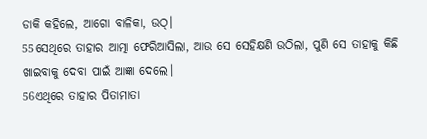ଡାକି କହିଲେ, ଆଗୋ ବାଳିକା, ଉଠ୍।
55ସେଥିରେ ତାହାର ଆତ୍ମା ଫେରିଆସିଲା, ଆଉ ସେ ସେହିକ୍ଷଣି ଉଠିଲା, ପୁଣି ସେ ତାହାକୁ କିଛି ଖାଇବାକୁ ଦେବା ପାଇଁ ଆଜ୍ଞା ଦେଲେ।
56ଏଥିରେ ତାହାର ପିତାମାତା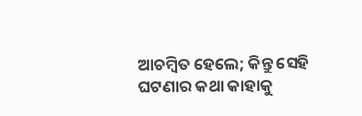ଆଚମ୍ଵିତ ହେଲେ; କିନ୍ତୁ ସେହି ଘଟଣାର କଥା କାହାକୁ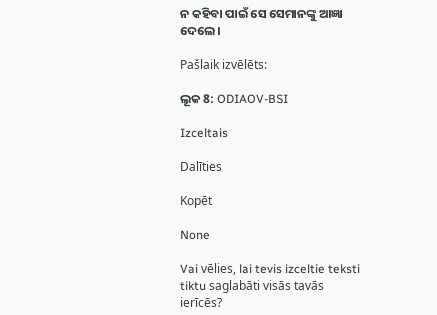ନ କହିବା ପାଇଁ ସେ ସେମାନଙ୍କୁ ଆଜ୍ଞା ଦେଲେ।

Pašlaik izvēlēts:

ଲୂକ 8: ODIAOV-BSI

Izceltais

Dalīties

Kopēt

None

Vai vēlies, lai tevis izceltie teksti tiktu saglabāti visās tavās ierīcēs?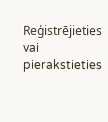Reģistrējieties vai pierakstieties